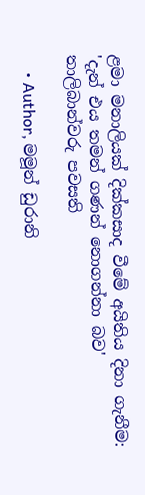ළමා මනාලියක් දික්කසාද වීමේ අයිතිය දිනා ගැනීම: 'දැන් එය තමන් ගණන් නොගන්නා බව' තාලිබාන්වරු පවසති

    • Author, මමූන් ඩුරානි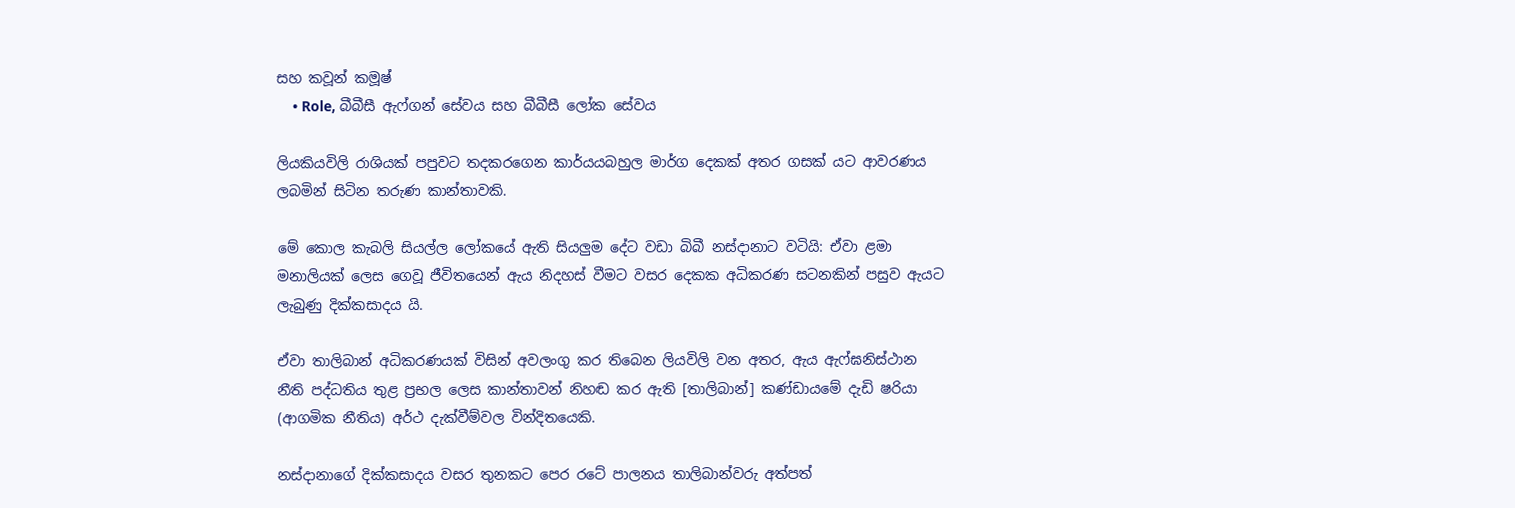සහ කවූන් කමූෂ්
    • Role, බීබීසී ඇෆ්ගන් සේවය සහ බීබීසී ලෝක සේවය

ලියකියවිලි රාශියක් පපුවට තදකරගෙන කාර්යයබහුල මාර්ග දෙකක් අතර ගසක් යට ආවරණය ලබමින් සිටින තරුණ කාන්තාවකි.

මේ කොල කැබලි සියල්ල ලෝකයේ ඇති සියලුම දේට වඩා බිබී නස්දානාට වටියි: ඒවා ළමා මනාලියක් ලෙස ගෙවූ ජීවිතයෙන් ඇය නිදහස් වීමට වසර දෙකක අධිකරණ සටනකින් පසුව ඇයට ලැබුණු දික්කසාදය යි.

ඒවා තාලිබාන් අධිකරණයක් විසින් අවලංගු කර තිබෙන ලියවිලි වන අතර, ඇය ඇෆ්ඝනිස්ථාන නීති පද්ධතිය තුළ ප්‍රභල ලෙස කාන්තාවන් නිහඬ කර ඇති [තාලිබාන්] කණ්ඩායමේ දැඩි ෂරියා (ආගමික නීතිය) අර්ථ දැක්වීම්වල වින්දිතයෙකි.

නස්දානාගේ දික්කසාදය වසර තුනකට පෙර රටේ පාලනය තාලිබාන්වරු අත්පත්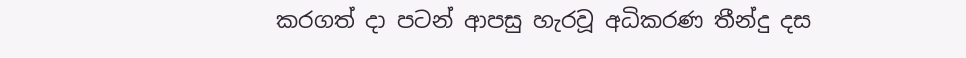කරගත් දා පටන් ආපසු හැරවූ අධිකරණ තීන්දු දස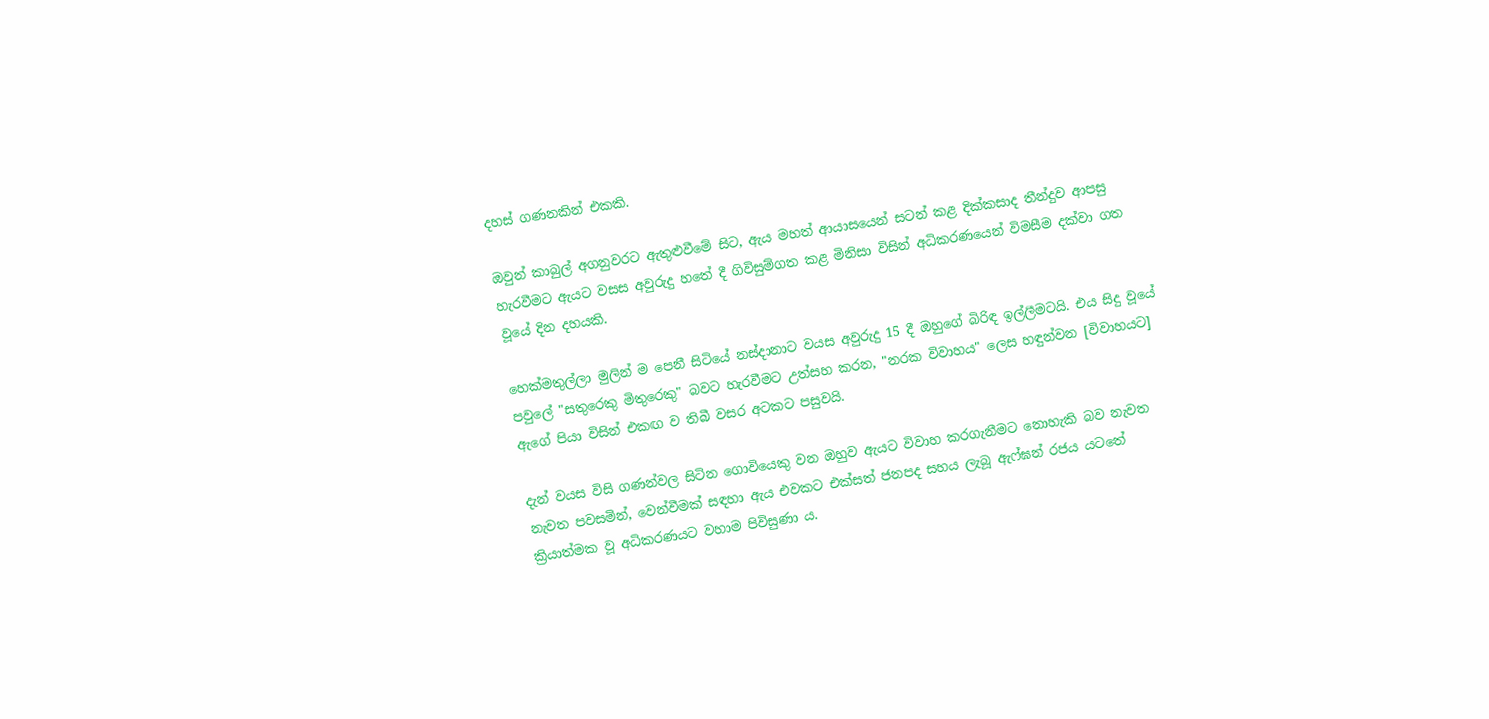දහස් ගණනකින් එකකි.

ඔවුන් කාබුල් අගනුවරට ඇතුළුවීමේ සිට, ඇ‍ය මහත් ආයාසයෙන් සටන් කළ දික්කසාද තීන්දුව ආපසු හැරවීමට ඇයට වසස අවුරුදු හතේ දී ගිවිසුම්ගත කළ මිනිසා විසින් අධිකරණයෙන් විමසීම දක්වා ගත වූයේ දින දහයකි.

හෙක්මතුල්ලා මුලින් ම පෙනී සිටියේ නස්දානාට වයස අවුරුදු 15 දී ඔහුගේ බිරිඳ ඉල්ලීමටයි. එය සිදු වූයේ පවුලේ "සතුරෙකු මිතුරෙකු" බවට හැරවීමට උත්සහ කරන, "නරක විවාහය" ලෙස හඳුන්වන [විවාහයට] ඇගේ පියා විසින් එකඟ ව තිබී වසර අටකට පසුවයි.

දැන් වයස විසි ගණන්වල සිටින ගොවියෙකු වන ඔහුව ඇයට විවාහ කරගැනීමට නොහැකි බව නැවත නැවත පවසමින්, වෙන්වීමක් සඳහා ඇය එවකට එක්සත් ජනපද සහය ලැබූ ඇෆ්ඝන් රජය යටතේ ක්‍රියාත්මක වූ අධිකරණයට වහාම පිවිසුණා ය.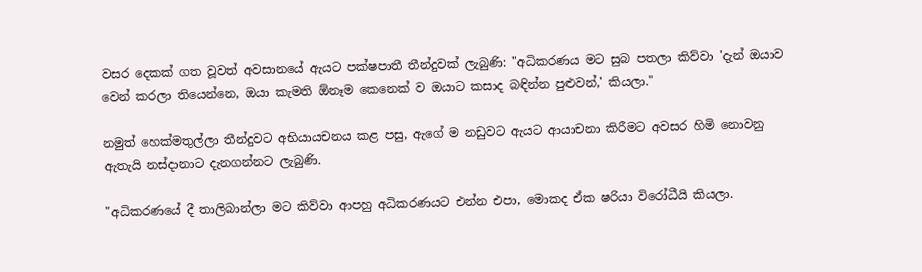වසර දෙකක් ගත වූවත් අවසානයේ ඇයට පක්ෂපාතී තීන්දුවක් ලැබුණි: "අධිකරණය මට සුබ පතලා කිව්වා 'දැන් ඔයාව වෙන් කරලා තියෙන්නෙ, ඔයා කැමති ඕනෑම කෙනෙක් ව ඔයාට කසාද බඳින්න පුළුවන්,' කියලා."

නමුත් හෙක්මතුල්ලා තීන්දුවට අභියායචනය කළ පසු, ඇගේ ම නඩුවට ඇයට ආයාචනා කිරීමට අවසර හිමි නොවනු ඇතැයි නස්දානාට දැනගන්නට ලැබුණි.

"අධිකරණයේ දී තාලිබාන්ලා මට කිව්වා ආපහු අධිකරණයට එන්න එපා, මොකද ඒක ෂරියා විරෝධීයි කියලා.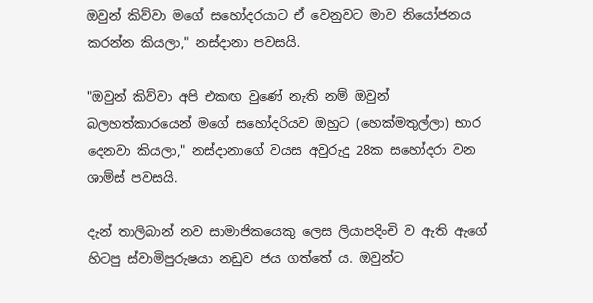ඔවුන් කිව්වා මගේ සහෝදරයාට ඒ වෙනුවට මාව නියෝජනය කරන්න කියලා," නස්දානා පවසයි.

"ඔවුන් කිව්වා අපි එකඟ වුණේ නැති නම් ඔවුන් බලහත්කාරයෙන් මගේ සහෝදරියව ඔහුට (හෙක්මතුල්ලා) භාර දෙනවා කියලා," නස්දානාගේ වයස අවුරුදු 28ක සහෝදරා වන ශාම්ස් පවසයි.

දැන් තාලිබාන් නව සාමාජිකයෙකු ලෙස ලියාපදිංචි ව ඇති ඇගේ හිටපු ස්වාමිපුරුෂයා නඩුව ජය ගත්තේ ය. ඔවුන්ට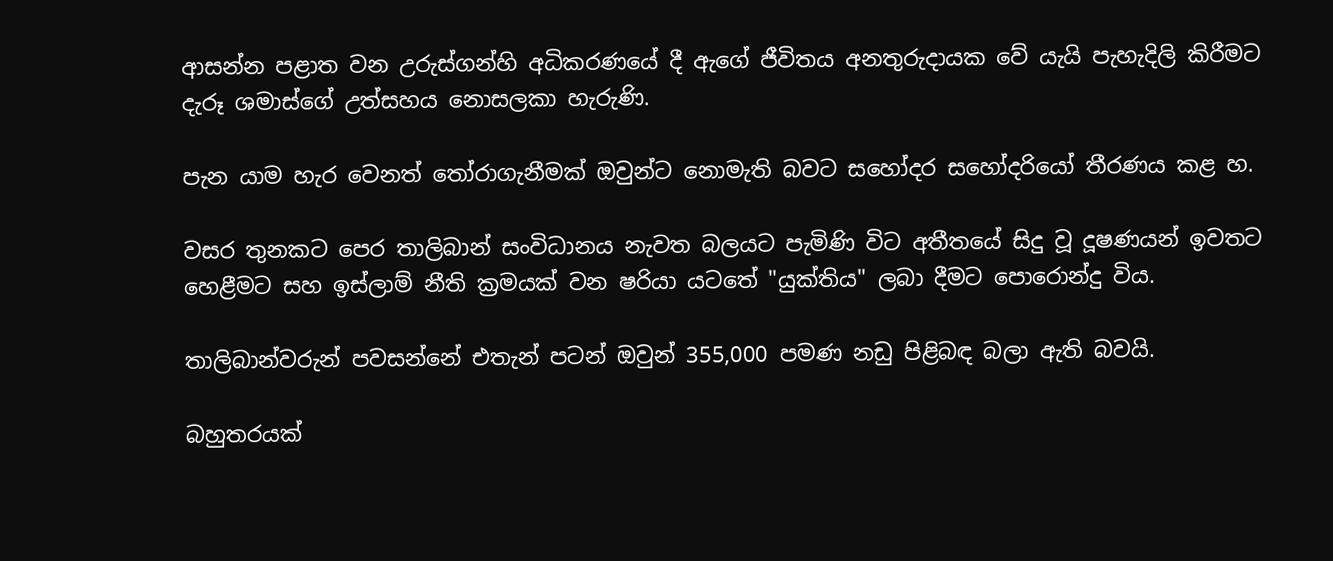ආසන්න පළාත වන උරුස්ගන්හි අධිකරණයේ දී ඇගේ ජීවිතය අනතුරුදායක වේ යැයි පැහැදිලි කිරීමට දැරූ ශමාස්ගේ උත්සහය නොසලකා හැරුණි.

පැන යාම හැර වෙනත් තෝරාගැනීමක් ඔවුන්ට නොමැති බවට සහෝදර සහෝදරියෝ තීරණය කළ හ.

වසර තුනකට පෙර තාලිබාන් සංවිධානය නැවත බලයට පැමිණි විට අතීතයේ සිදු වූ දූෂණයන් ඉවතට හෙළීමට සහ ඉස්ලාම් නීති ක්‍රමයක් වන ෂරියා යටතේ "යුක්තිය" ලබා දීමට පොරොන්දු විය.

තාලිබාන්වරුන් පවසන්නේ එතැන් පටන් ඔවුන් 355,000 පමණ නඩු පිළිබඳ බලා ඇති බවයි.

බහුතරයක්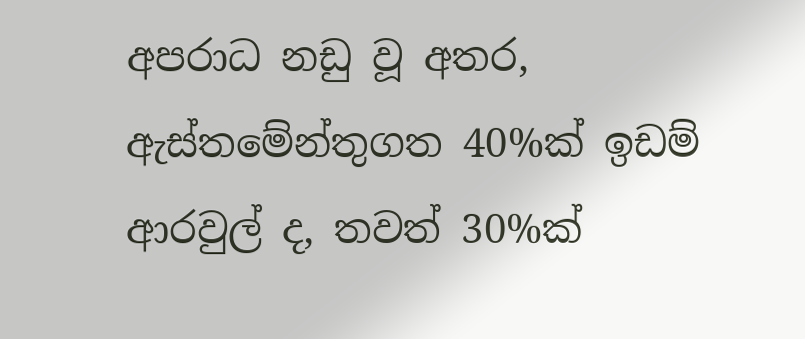අපරාධ නඩු වූ අතර, ඇස්තමේන්තුගත 40%ක් ඉඩම් ආරවුල් ද, තවත් 30%ක්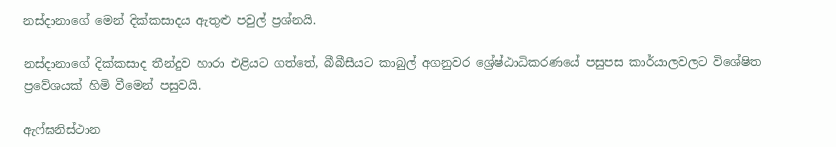නස්දානාගේ මෙන් දික්කසාදය ඇතුළු පවුල් ප්‍රශ්නයි.

නස්දානාගේ දික්කසාද තීන්දුව හාරා එළියට ගත්තේ, බීබීසීයට කාබුල් අගනුවර ශ්‍රේෂ්ඨාධිකරණයේ පසුපස කාර්යාලවලට විශේෂිත ප්‍රවේශයක් හිමි වීමෙන් පසුවයි.

ඇෆ්ඝනිස්ථාන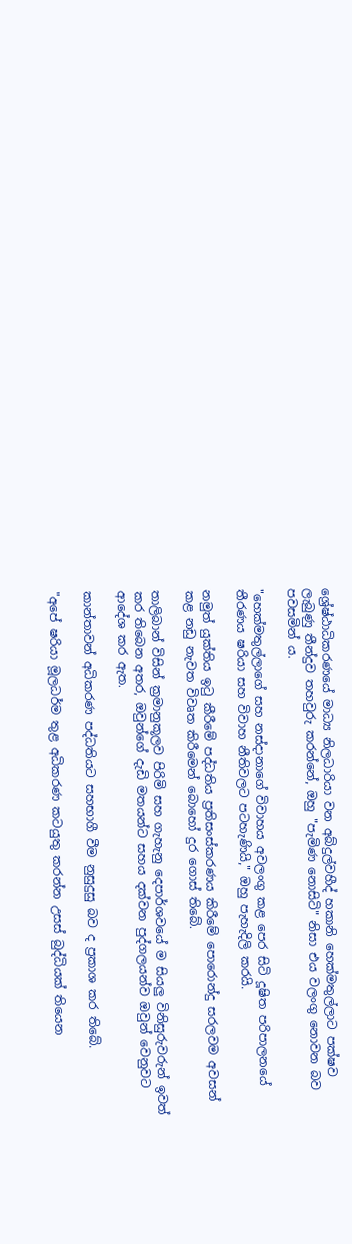ශ්‍රේෂ්ඨාධිකරණයේ මාධ්‍ය නිලධාරියා වන අබ්දුල්වහීද් හකානි හෙක්මතුල්ලාට පක්ෂව ලැබුණු තීන්දුව තහවුරු කරන්නේ, ඔහු "පැමිණ නොසිටි" නිසා එය වලංගු නොවන බව පවසමින් ය.

"හෙක්මතුල්ලාගේ සහ නස්දානාගේ විවාහය අවලංගු කළ පෙර සිටි දූෂිත පරිපාලනයේ තීරණය ෂරියා සහ විවාහ නීතිවලට පටහැණියි," ඔහු පැහැදිලි කරයි.

නමුත් යුක්තිය ඉටු කීරීමේ පද්ධතිය ප්‍රතිසංස්කරණය කිරීමේ පොරොන්දු සරලවම අවසන් කළ නඩු නැවත විවෘත කිරීමෙන් බොහෝ දුර ගොස් තිබේ.

තාලිබාන් විසින් ක්‍රමානුකූලව පිරිමි සහ ගැහැනු දෙපාර්ශවයේ ම සියලු විනිසුරුවරුන් ඉවත් කර තිබෙන අතර, ඔවුන්ගේ දැඩි මතයන්ට සහය දක්වන පුද්ගලයන්ව ඔවුන් වෙනුවට ආදේශ කර ඇත.

කාන්තාවන් අධිකරණ පද්ධතියට සහභාගී වීම නුසුදුසු බව ද ප්‍රකාශ කර තිබේ.

"අපේ ෂරියා මූලධර්ම තුළ අධිකරණ කටයුතු කරන්න උසස් බුද්ධියක් තියෙන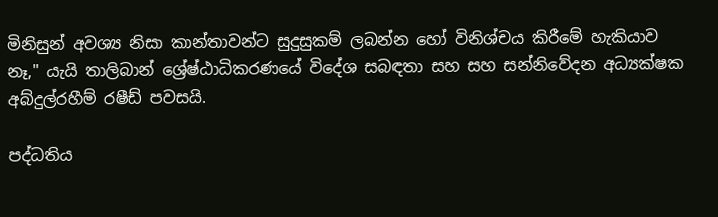මිනිසුන් අවශ්‍ය නිසා කාන්තාවන්ට සුදුසුකම් ලබන්න හෝ විනිශ්චය කිරීමේ හැකියාව නෑ," යැයි තාලිබාන් ශ්‍රේෂ්ඨාධිකරණයේ විදේශ සබඳතා සහ සහ සන්නිවේදන අධ්‍යක්ෂක අබ්දුල්රහීම් රෂීඩ් පවසයි.

පද්ධතිය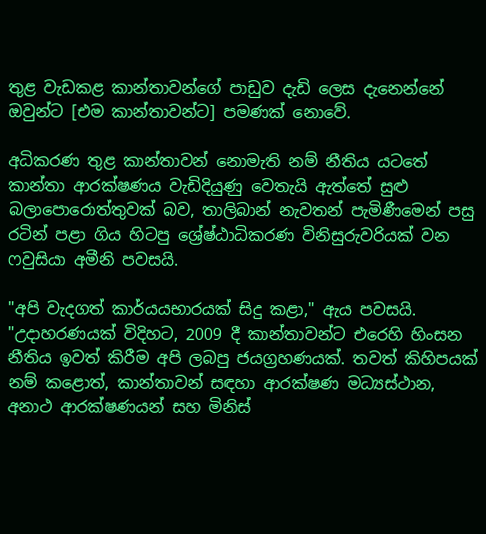තුළ වැඩකළ කාන්තාවන්ගේ පාඩුව දැඩි ලෙස දැනෙන්නේ ඔවුන්ට [එම කාන්තාවන්ට] පමණක් නොවේ.

අධිකරණ තුළ කාන්තාවන් නොමැති නම් නීතිය යටතේ කාන්තා ආරක්ෂණය වැඩිදියුණු වෙතැයි ඇත්තේ සුළු බලාපොරොත්තුවක් බව, තාලිබාන් නැවතන් පැමිණීමෙන් පසු රටින් පළා ගිය හිටපු ශ්‍රේෂ්ඨාධිකරණ විනිසුරුවරියක් වන ෆවුසියා අමීනි පවසයි.

"අපි වැදගත් කාර්යයභාරයක් සිදු කළා," ඇය පවසයි. "උදාහරණයක් විදිහට, 2009 දී කාන්තාවන්ට එරෙහි හිංසන නීතිය ඉවත් කිරීම අපි ලබපු ජයග්‍රහණයක්. තවත් කිහිපයක් නම් කළොත්, කාන්තාවන් සඳහා ආරක්ෂණ මධ්‍යස්ථාන, අනාථ ආරක්ෂණයන් සහ මිනිස්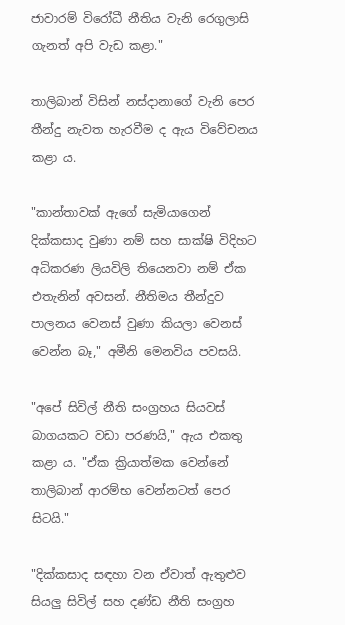ජාවාරම් විරෝධී නීතිය වැනි රෙගුලාසි ගැනත් අපි වැඩ කළා."

තාලිබාන් විසින් නස්දානාගේ වැනි පෙර තීන්දු නැවත හැරවීම ද ඇය විවේචනය කළා ය.

"කාන්තාවක් ඇගේ සැමියාගෙන් දික්කසාද වුණා නම් සහ සාක්ෂි විදිහට අධිකරණ ලියවිලි තියෙනවා නම් ඒක එතැනින් අවසන්. නීතිමය තීන්දුව පාලනය වෙනස් වුණා කියලා වෙනස් වෙන්න බෑ," අමීනි මෙනවිය පවසයි.

"අපේ සිවිල් නීති සංග්‍රහය සියවස් බාගයකට වඩා පරණයි," ඇය එකතු කළා ය. "ඒක ක්‍රියාත්මක වෙන්නේ තාලිබාන් ආරම්භ වෙන්නටත් පෙර සිටයි."

"දික්කසාද සඳහා වන ඒවාත් ඇතුළුව සියලු සිවිල් සහ දණ්ඩ නීති සංග්‍රහ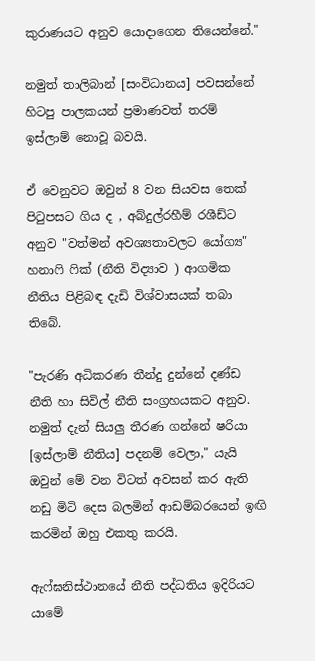කුරාණයට අනුව යොදාගෙන තියෙන්නේ."

නමුත් තාලිබාන් [සංවිධානය] පවසන්නේ හිටපු පාලකයන් ප්‍රමාණවත් තරම් ඉස්ලාම් නොවූ බවයි.

ඒ වෙනුවට ඔවුන් 8 වන සියවස තෙක් පිටුපසට ගිය ද , අබ්දුල්රහීම් රශීඩ්ට අනුව "වත්මන් අවශ්‍යතාවලට යෝග්‍ය" හනාෆි ෆික් (නීති විද්‍යාව ) ආගමික නීතිය පිළිබඳ දැඩි විශ්වාසයක් තබා තිබේ.

"පැරණි අධිකරණ තීන්දු දුන්නේ දණ්ඩ නීති හා සිවිල් නීති සංග්‍රහයකට අනුව. නමුත් දැන් සියලු තීරණ ගන්නේ ෂරියා [ඉස්ලාම් නීතිය] පදනම් වෙලා," යැයි ඔවුන් මේ වන විටත් අවසන් කර ඇති නඩු මිටි දෙස බලමින් ආඩම්බරයෙන් ඉඟි කරමින් ඔහු එකතු කරයි.

ඇෆ්ඝනිස්ථානයේ නීති පද්ධතිය ඉදිරියට යාමේ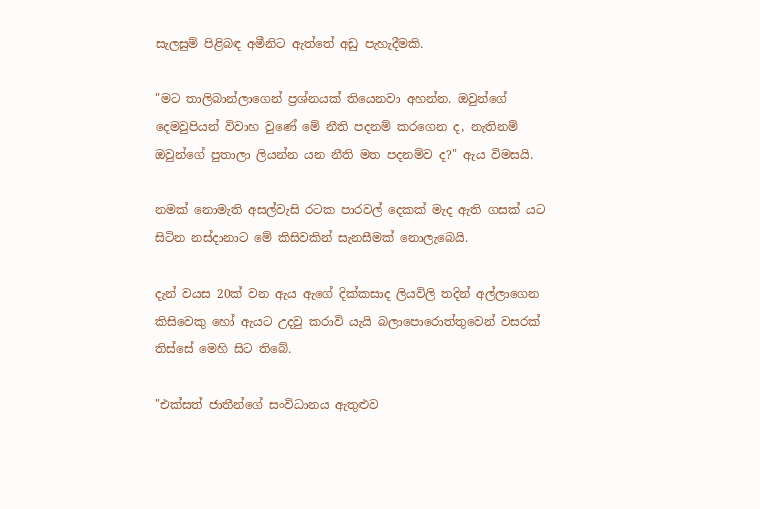සැලසුම් පිළිබඳ අමීනිට ඇත්තේ අඩු පැහැදීමකි.

"මට තාලිබාන්ලාගෙන් ප්‍රශ්නයක් තියෙනවා අහන්න. ඔවුන්ගේ දෙමවුපියන් විවාහ වුණේ මේ නීති පදනම් කරගෙන ද, නැතිනම් ඔවුන්ගේ පුතාලා ලියන්න යන නීති මත පදනම්ව ද?" ඇය විමසයි.

නමක් නොමැති අසල්වැසි රටක පාරවල් දෙකක් මැද ඇති ගසක් යට සිටින නස්දානාට මේ කිසිවකින් සැනසීමක් නොලැබෙයි.

දැන් වයස 20ක් වන ඇය ඇගේ දික්කසාද ලියවිලි තදින් අල්ලාගෙන කිසිවෙකු හෝ ඇයට උදවු කරාවි යැයි බලාපොරොත්තුවෙන් වසරක් තිස්සේ මෙහි සිට තිබේ.

"එක්සත් ජාතීන්ගේ සංවිධානය ඇතුළුව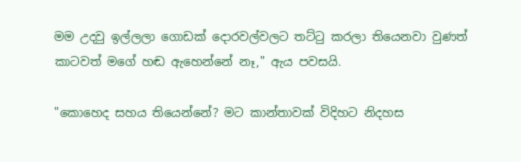මම උදවු ඉල්ලලා ගොඩක් දොරවල්වලට තට්ටු කරලා තියෙනවා වුණත් කාටවත් මගේ හඬ ඇහෙන්නේ නෑ," ඇය පවසයි.

"කොහෙද සහය තියෙන්නේ? මට කාන්තාවක් විදිහට නිදහස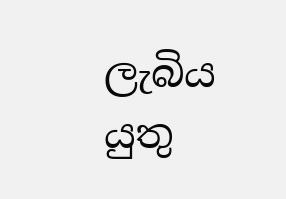ලැබිය යුතු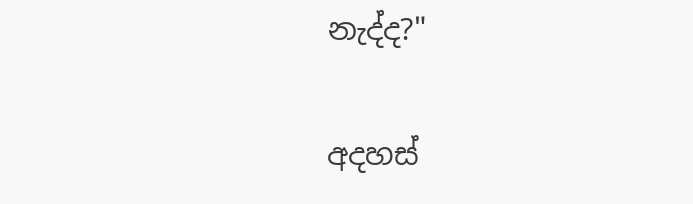නැද්ද?"

අදහස්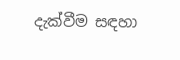දැක්වීම සඳහා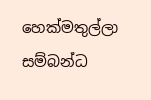හෙක්මතුල්ලා සම්බන්ධ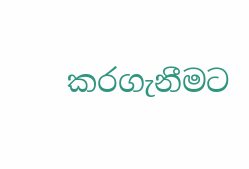කරගැනීමට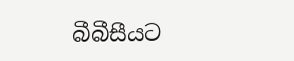බීබීසීයට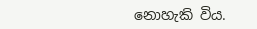නොහැකි විය.